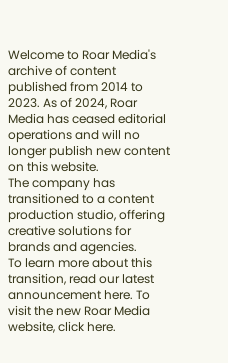Welcome to Roar Media's archive of content published from 2014 to 2023. As of 2024, Roar Media has ceased editorial operations and will no longer publish new content on this website.
The company has transitioned to a content production studio, offering creative solutions for brands and agencies.
To learn more about this transition, read our latest announcement here. To visit the new Roar Media website, click here.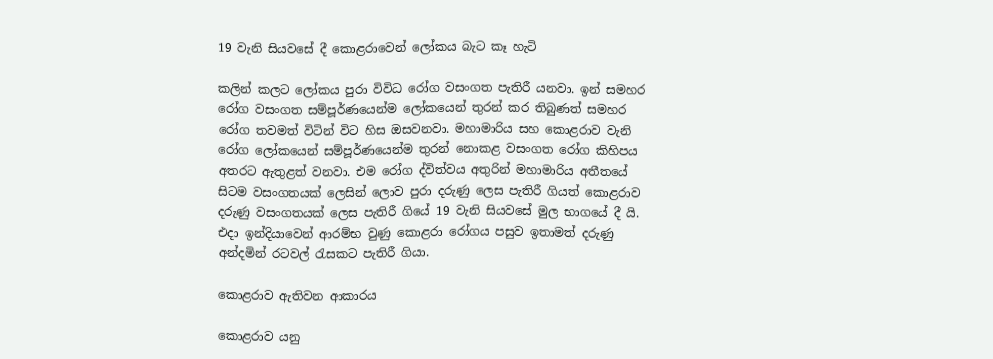19 වැනි සියවසේ දී කොළරාවෙන් ලෝකය බැට කෑ හැටි

කලින් කලට ලෝකය පුරා විවිධ රෝග වසංගත පැතිරී යනවා. ඉන් සමහර රෝග වසංගත සම්පූර්ණයෙන්ම ලෝකයෙන් තුරන් කර තිබුණත් සමහර රෝග තවමත් විටින් විට හිස ඔසවනවා. මහාමාරිය සහ කොළරාව වැනි රෝග ලෝකයෙන් සම්පූර්ණයෙන්ම තුරන් නොකළ වසංගත රෝග කිහිපය අතරට ඇතුළත් වනවා. එම රෝග ද්විත්වය අතුරින් මහාමාරිය අතීතයේ සිටම වසංගතයක් ලෙසින් ලොව පුරා දරුණු ලෙස පැතිරී ගියත් කොළරාව දරුණු වසංගතයක් ලෙස පැතිරී ගියේ 19 වැනි සියවසේ මුල භාගයේ දී යි. එදා ඉන්දියාවෙන් ආරම්භ වුණු කොළරා රෝගය පසුව ඉතාමත් දරුණු අන්දමින් රටවල් රැසකට පැතිරී ගියා.

කොළරාව ඇතිවන ආකාරය

කොළරාව යනු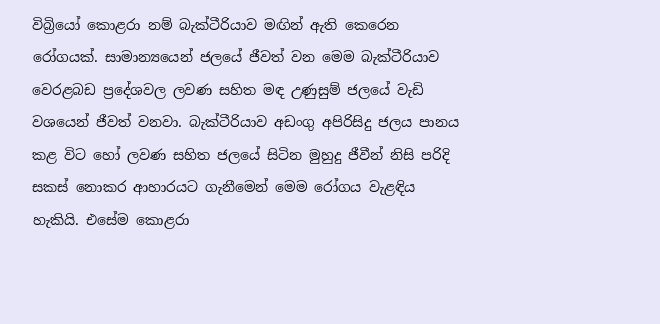විබ්‍රියෝ කොළරා නම් බැක්ටීරියාව මඟින් ඇති කෙරෙන රෝගයක්. සාමාන්‍යයෙන් ජලයේ ජීවත් වන මෙම බැක්ටීරියාව වෙරළබඩ ප්‍රදේශවල ලවණ සහිත මඳ උණුසුම් ජලයේ වැඩි වශයෙන් ජීවත් වනවා. බැක්ටීරියාව අඩංගු අපිරිසිදු ජලය පානය කළ විට හෝ ලවණ සහිත ජලයේ සිටින මුහුදු ජීවීන් නිසි පරිදි සකස් නොකර ආහාරයට ගැනීමෙන් මෙම රෝගය වැළඳිය හැකියි. එසේම කොළරා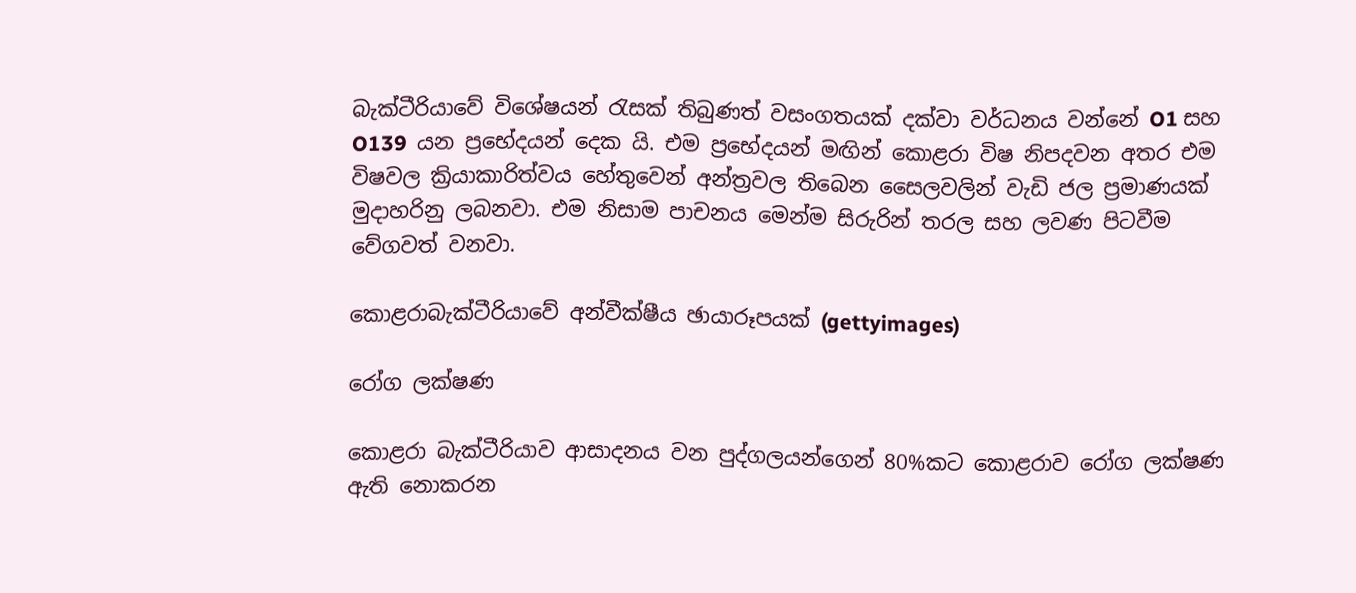බැක්ටීරියාවේ විශේෂයන් රැසක් තිබුණත් වසංගතයක් දක්වා වර්ධනය වන්නේ O1 සහ O139  යන ප්‍රභේදයන් දෙක යි. එම ප්‍රභේදයන් මඟින් කොළරා විෂ නිපදවන අතර එම විෂවල ක්‍රියාකාරිත්වය හේතුවෙන් අන්ත්‍රවල තිබෙන සෛලවලින් වැඩි ජල ප්‍රමාණයක් මුදාහරිනු ලබනවා. එම නිසාම පාචනය මෙන්ම සිරුරින් තරල සහ ලවණ පිටවීම වේගවත් වනවා.

කොළරාබැක්ටීරියාවේ අන්වීක්ෂීය ඡායාරූපයක් (gettyimages)

රෝග ලක්ෂණ

කොළරා බැක්ටීරියාව ආසාදනය වන පුද්ගලයන්ගෙන් 80%කට කොළරාව රෝග ලක්ෂණ ඇති නොකරන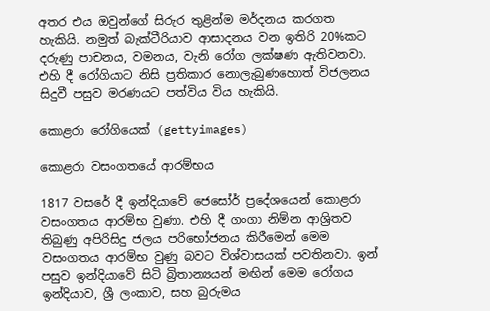අතර එය ඔවුන්ගේ සිරුර තුළින්ම මර්දනය කරගත හැකියි. නමුත් බැක්ටීරියාව ආසාදනය වන ඉතිරි 20%කට දරුණු පාචනය, වමනය, වැනි රෝග ලක්ෂණ ඇතිවනවා. එහි දී රෝගියාට නිසි ප්‍රතිකාර නොලැබුණහොත් විජලනය සිදුවී පසුව මරණයට පත්විය විය හැකියි.

කොළරා රෝගියෙක් (gettyimages)

කොළරා වසංගතයේ ආරම්භය

1817 වසරේ දී ඉන්දියාවේ ජෙසෝර් ප්‍රදේශයෙන් කොළරා වසංගතය ආරම්භ වුණා. එහි දී ගංගා නිම්න ආශ්‍රිතව තිබුණු අපිරිසිදු ජලය පරිභෝජනය කිරීමෙන් මෙම වසංගතය ආරම්භ වුණු බවට විශ්වාසයක් පවතිනවා. ඉන් පසුව ඉන්දියාවේ සිටි බ්‍රිතාන්‍යයන් මඟින් මෙම රෝගය ඉන්දියාව, ශ්‍රී ලංකාව, සහ බුරුමය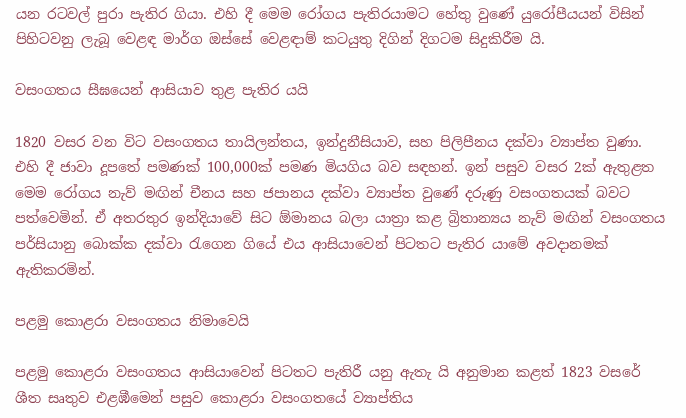යන රටවල් පුරා පැතිර ගියා. එහි දී මෙම රෝගය පැතිරයාමට හේතු වුණේ යුරෝපීයයන් විසින් පිහිටවනු ලැබූ වෙළඳ මාර්ග ඔස්සේ වෙළඳාම් කටයුතු දිගින් දිගටම සිදුකිරීම යි.

වසංගතය සීඝයෙන් ආසියාව තුළ පැතිර යයි

1820 වසර වන විට වසංගතය තායිලන්තය, ඉන්දුනීසියාව, සහ පිලිපීනය දක්වා ව්‍යාප්ත වුණා. එහි දී ජාවා දූපතේ පමණක් 100,000ක් පමණ මියගිය බව සඳහන්. ඉන් පසුව වසර 2ක් ඇතුළත මෙම රෝගය නැව් මඟින් චීනය සහ ජපානය දක්වා ව්‍යාප්ත වුණේ දරුණු වසංගතයක් බවට පත්වෙමින්. ඒ අතරතුර ඉන්දියාවේ සිට ඕමානය බලා යාත්‍රා කළ බ්‍රිතාන්‍යය නැව් මඟින් වසංගතය පර්සියානු බොක්ක දක්වා රැගෙන ගියේ එය ආසියාවෙන් පිටතට පැතිර යාමේ අවදානමක් ඇතිකරමින්.

පළමු කොළරා වසංගතය නිමාවෙයි

පළමු කොළරා වසංගතය ආසියාවෙන් පිටතට පැතිරී යනු ඇතැ යි අනුමාන කළත් 1823 වසරේ ශීත සෘතුව එළඹීමෙන් පසුව කොළරා වසංගතයේ ව්‍යාප්තිය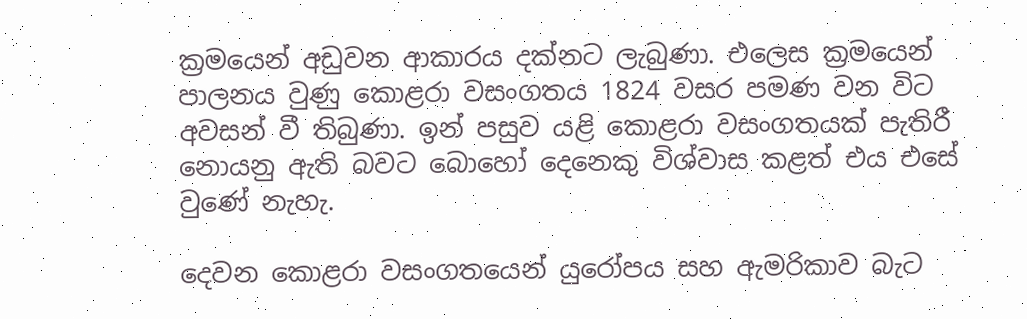ක්‍රමයෙන් අඩුවන ආකාරය දක්නට ලැබුණා. එලෙස ක්‍රමයෙන් පාලනය වුණු කොළරා වසංගතය 1824 වසර පමණ වන විට අවසන් වී තිබුණා. ඉන් පසුව යළි කොළරා වසංගතයක් පැතිරී නොයනු ඇති බවට බොහෝ දෙනෙකු විශ්වාස කළත් එය එසේ වුණේ නැහැ.

දෙවන කොළරා වසංගතයෙන් යුරෝපය සහ ඇමරිකාව බැට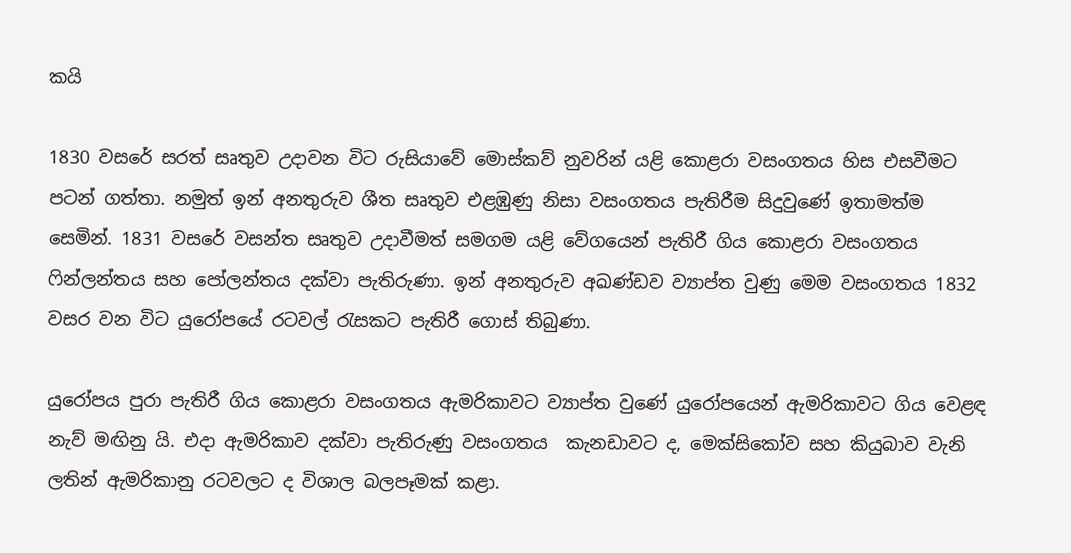කයි

1830 වසරේ සරත් සෘතුව උදාවන විට රුසියාවේ මොස්කව් නුවරින් යළි කොළරා වසංගතය හිස එසවීමට පටන් ගත්තා. නමුත් ඉන් අනතුරුව ශීත සෘතුව එළඹුණු නිසා වසංගතය පැතිරීම සිදුවුණේ ඉතාමත්ම සෙමින්. 1831 වසරේ වසන්ත සෘතුව උදාවීමත් සමගම යළි වේගයෙන් පැතිරී ගිය කොළරා වසංගතය ෆින්ලන්තය සහ පෝලන්තය දක්වා පැතිරුණා. ඉන් අනතුරුව අඛණ්ඩව ව්‍යාප්ත වුණු මෙම වසංගතය 1832 වසර වන විට යුරෝපයේ රටවල් රැසකට පැතිරී ගොස් තිබුණා.

යුරෝපය පුරා පැතිරී ගිය කොළරා වසංගතය ඇමරිකාවට ව්‍යාප්ත වුණේ යුරෝපයෙන් ඇමරිකාවට ගිය වෙළඳ නැව් මඟිනු යි. එදා ඇමරිකාව දක්වා පැතිරුණු වසංගතය  කැනඩාවට ද, මෙක්සිකෝව සහ කියුබාව වැනි ලතින් ඇමරිකානු රටවලට ද විශාල බලපෑමක් කළා.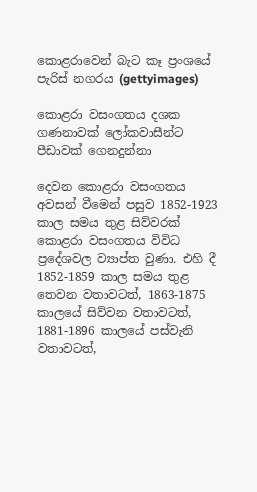කොළරාවෙන් බැට කෑ ප්‍රංශයේ පැරිස් නගරය (gettyimages)

කොළරා වසංගතය දශක ගණනාවක් ලෝකවාසීන්ට පීඩාවක් ගෙනදුන්නා

දෙවන කොළරා වසංගතය අවසන් වීමෙන් පසුව 1852-1923 කාල සමය තුළ සිව්වරක් කොළරා වසංගතය විවිධ ප්‍රදේශවල ව්‍යාප්ත වුණා. එහි දී 1852-1859 කාල සමය තුළ තෙවන වතාවටත්, 1863-1875 කාලයේ සිව්වන වතාවටත්, 1881-1896 කාලයේ පස්වැනි වතාවටත්,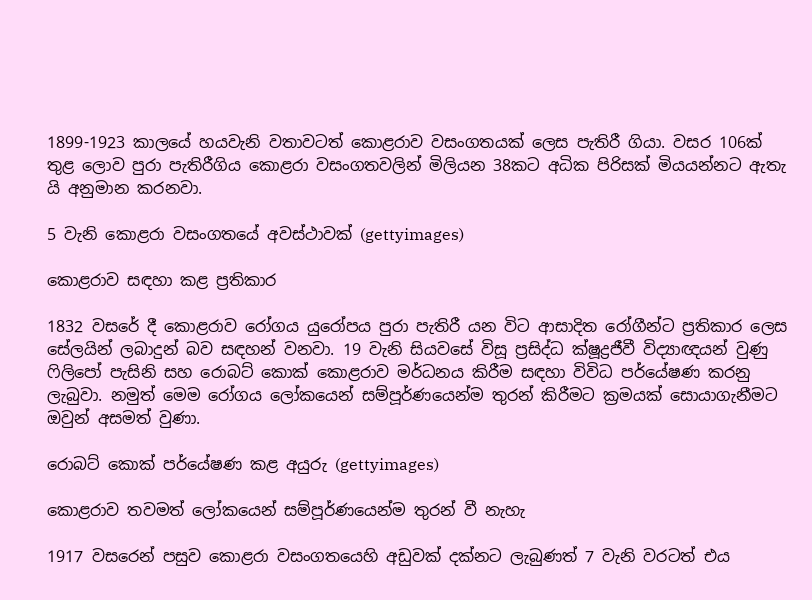1899-1923 කාලයේ හයවැනි වතාවටත් කොළරාව වසංගතයක් ලෙස පැතිරී ගියා. වසර 106ක් තුළ ලොව පුරා පැතිරීගිය කොළරා වසංගතවලින් මිලියන 38කට අධික පිරිසක් මියයන්නට ඇතැ යි අනුමාන කරනවා.

5 වැනි කොළරා වසංගතයේ අවස්ථාවක් (gettyimages)

කොළරාව සඳහා කළ ප්‍රතිකාර

1832 වසරේ දී කොළරාව රෝගය යුරෝපය පුරා පැතිරී යන විට ආසාදිත රෝගීන්ට ප්‍රතිකාර ලෙස සේලයින් ලබාදුන් බව සඳහන් වනවා. 19 වැනි සියවසේ විසූ ප්‍රසිද්ධ ක්ෂූද්‍රජීවී විද්‍යාඥයන් වුණු ෆිලිපෝ පැසිනි සහ රොබට් කොක් කොළරාව මර්ධනය කිරීම සඳහා විවිධ පර්යේෂණ කරනු ලැබුවා. නමුත් මෙම රෝගය ලෝකයෙන් සම්පූර්ණයෙන්ම තුරන් කිරීමට ක්‍රමයක් සොයාගැනීමට ඔවුන් අසමත් වුණා.

රොබට් කොක් පර්යේෂණ කළ අයුරු (gettyimages)

කොළරාව තවමත් ලෝකයෙන් සම්පූර්ණයෙන්ම තුරන් වී නැහැ

1917 වසරෙන් පසුව කොළරා වසංගතයෙහි අඩුවක් දක්නට ලැබුණත් 7 වැනි වරටත් එය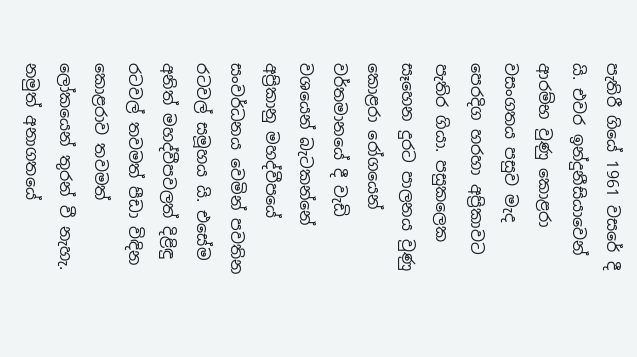පැතිරී ගියේ 1961 වසරේ දී යි. එවර ඉන්දුනීසියාවෙන් ආරම්භ වුණු කොළරා වසංගතය පසුව මැද පෙරදිග හරහා අප්‍රිකාවට පැතිර ගියා. පසුකලෙක සෑහෙන දුරට පාලනය වුණු කොළරා රෝගයෙන් වර්තමානයේ දී වැඩි වශයෙන් බැටකන්නේ අප්‍රිකානු මහද්වීපයේ සංවර්ධනය වෙමින් පවතින රටවල් සමූහය යි. එසේම අනිත් මහද්වීපවලත් දිළිඳු රටවල් තවමත් පීඩා විඳින කොළරාව තවමත් ලෝකයෙන් තුරන් වී නැහැ. නමුත් අනාගතයේ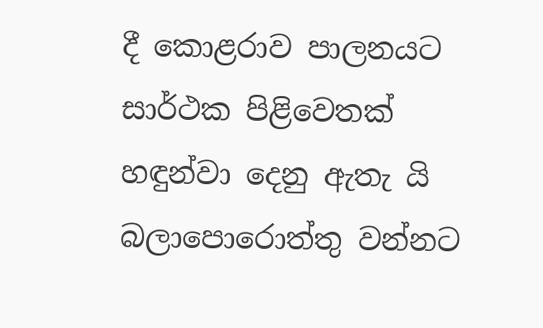දී කොළරාව පාලනයට සාර්ථක පිළිවෙතක් හඳුන්වා දෙනු ඇතැ යි බලාපොරොත්තු වන්නට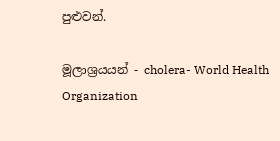පුළුවන්.

මූලාශ්‍රයයන් - cholera- World Health Organization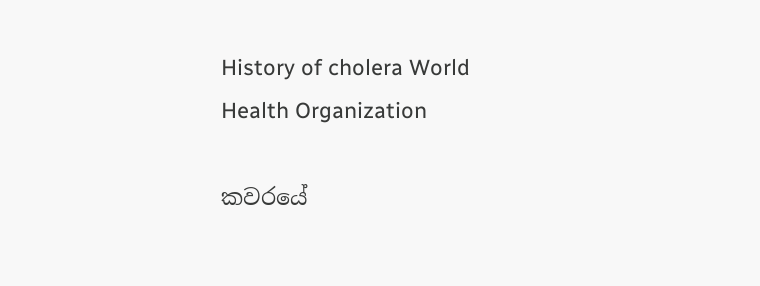History of cholera World Health Organization

කවරයේ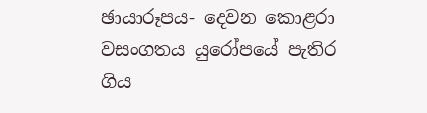ඡායාරූපය- දෙවන කොළරා වසංගතය යුරෝපයේ පැතිර ගිය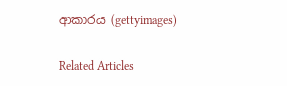ආකාරය (gettyimages)

Related Articles